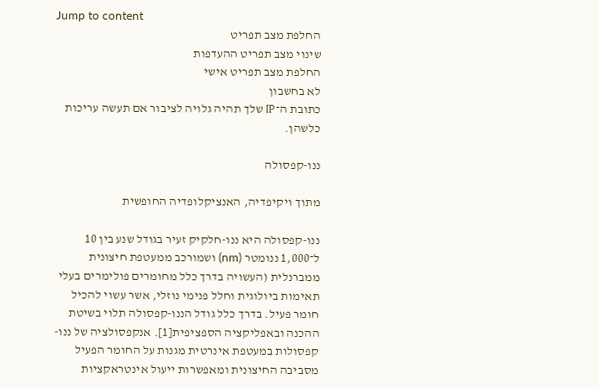Jump to content
החלפת מצב תפריט
שינוי מצב תפריט ההעדפות
החלפת מצב תפריט אישי
לא בחשבון
כתובת ה־IP שלך תהיה גלויה לציבור אם תעשה עריכות כלשהן.

ננו-קפסולה

מתוך ויקיפדיה, האנציקלופדיה החופשית

ננו-קפסולה היא ננו-חלקיק זעיר בגודל שנע בין 10 ל־1,000 ננומטר (nm) ושמורכב ממעטפת חיצונית ממברנלית (העשויה בדרך כלל מחומרים פולימרים בעלי תאימות ביולוגית וחלל פנימי נוזלי, אשר עשוי להכיל חומר פעיל. בדרך כלל גודל הננו-קפסולה תלוי בשיטת ההכנה ובאפליקציה הספציפית[1]. אנקפסולציה של ננו-קפסולות במעטפת אינרטית מגנות על החומר הפעיל מסביבה החיצונית ומאפשרות ייעול אינטראקציות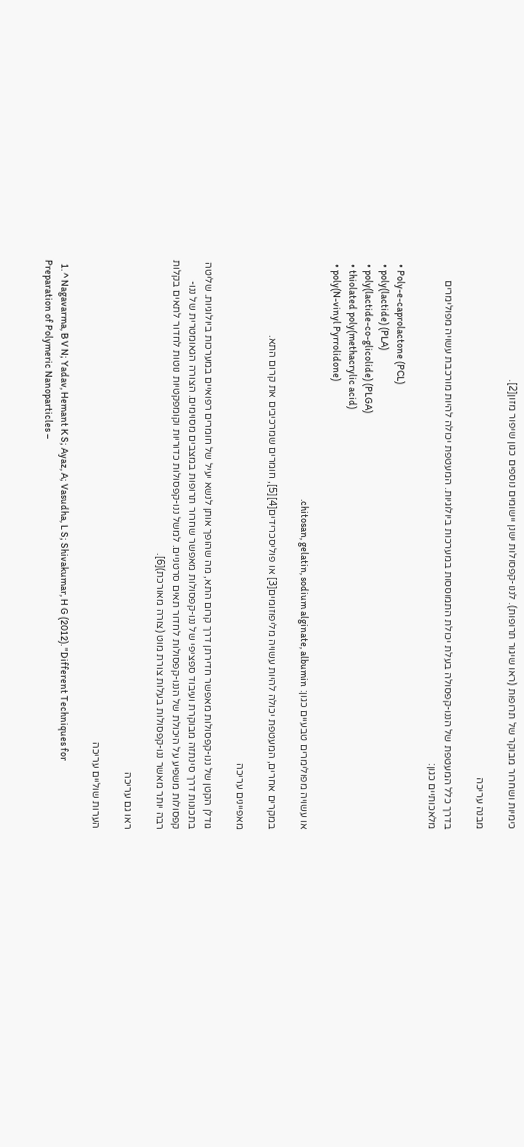כימיות ושחרור מבוקר של תרופות (ראו שיגור תרופות). לננו-קפסולות ישנן יישומים נוספים כגון שיפור מזון[2].

מבנה עריכה

בדרך כלל המעטפת של הננו-קפסולה בעלת יכולת התמוססות במערכות ביולוגיות. המעטפת יכולה להיות מורכבת עשויה מפולימרים מלאכותיים כגון:

  • Poly-e-caprolactone (PCL)
  • poly(lactide) (PLA)
  • poly(lactide-co-glicolide) (PLGA)
  • thiolated poly(methacrylic acid)
  • poly(N-vinyl Pyrrolidone)

או עשויה מפולימרים טבעיים כגון: chitosan, gelatin, sodium alginate, albumin.

במקרים אחרים, המעטפת יכולה להיות עשויה מליפוזומים[3] או פוליסכרידים[4][5], חומרים שמרכיבים את קרום התא.

מאפיינים עריכה

גודלן הקטן של ננו-קפסולות מאפשר חדירתן דרך קרום התא, מה שהופך אותן לנשא יעיל של חומרים רפואיים במערכות ביולוגיות. שליטה בתכונות דרך סינתזה מבוקרת ועיבוד ספציפי של ננו-קפסולות מאפשר שחרור תרופות במצבים מסוימים. הצורה הגאומטרית של ננו-קפסולות משפיע על היכולת של הננו-קפסולות לחדור תאים סרטניים. למשל ננו-קפסולות כדוריות וקומפקטיות נוטות לחדור לתאים בקלות רבה יותר מאשר ננו-קפסולות בעלות צורת מוט (צורה מאורכת)[6].

ראו גם עריכה

הערות שוליים עריכה

  1. ^ Nagavarma, B V N; Yadav, Hemant K S; Ayaz, A; Vasudha, L S; Shivakumar, H G (2012). "Different Techniques for Preparation of Polymeric Nanoparticles –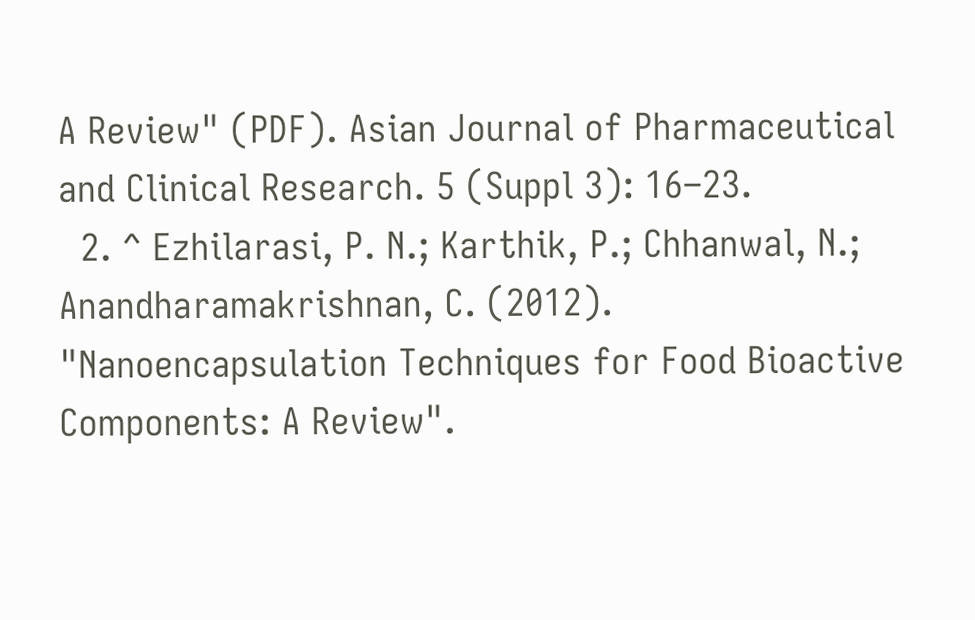A Review" (PDF). Asian Journal of Pharmaceutical and Clinical Research. 5 (Suppl 3): 16–23.
  2. ^ Ezhilarasi, P. N.; Karthik, P.; Chhanwal, N.; Anandharamakrishnan, C. (2012). "Nanoencapsulation Techniques for Food Bioactive Components: A Review".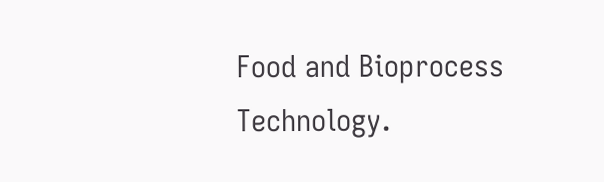Food and Bioprocess Technology.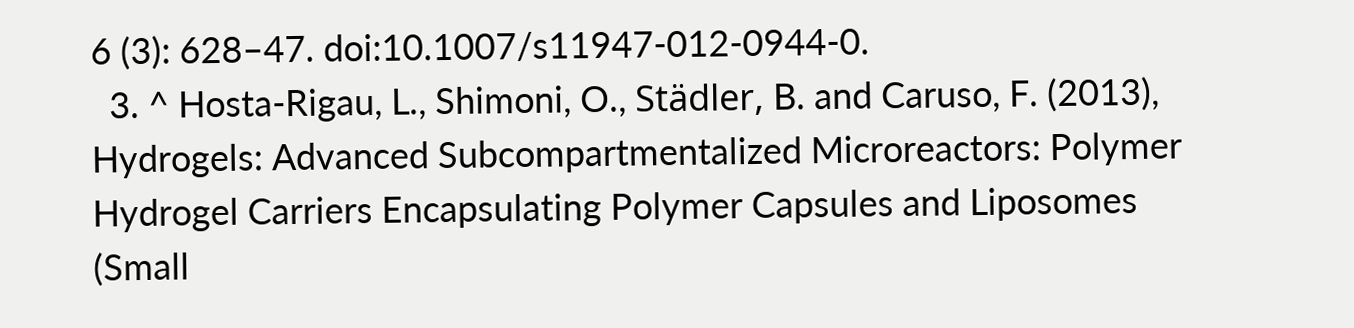6 (3): 628–47. doi:10.1007/s11947-012-0944-0.
  3. ^ Hosta-Rigau, L., Shimoni, O., Städler, B. and Caruso, F. (2013), Hydrogels: Advanced Subcompartmentalized Microreactors: Polymer Hydrogel Carriers Encapsulating Polymer Capsules and Liposomes (Small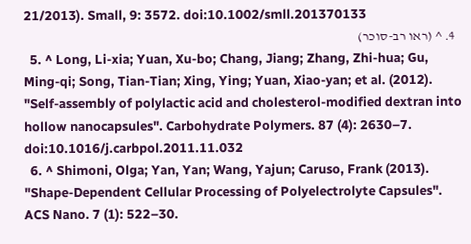21/2013). Small, 9: 3572. doi:10.1002/smll.201370133
  4. ^ (ראו רב-סוכר)
  5. ^ Long, Li-xia; Yuan, Xu-bo; Chang, Jiang; Zhang, Zhi-hua; Gu, Ming-qi; Song, Tian-Tian; Xing, Ying; Yuan, Xiao-yan; et al. (2012). "Self-assembly of polylactic acid and cholesterol-modified dextran into hollow nanocapsules". Carbohydrate Polymers. 87 (4): 2630–7. doi:10.1016/j.carbpol.2011.11.032
  6. ^ Shimoni, Olga; Yan, Yan; Wang, Yajun; Caruso, Frank (2013). "Shape-Dependent Cellular Processing of Polyelectrolyte Capsules". ACS Nano. 7 (1): 522–30.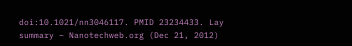doi:10.1021/nn3046117. PMID 23234433. Lay summary – Nanotechweb.org (Dec 21, 2012)